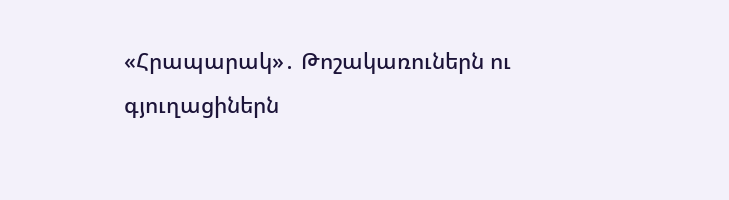«Հրապարակ»․ Թոշակառուներն ու գյուղացիներն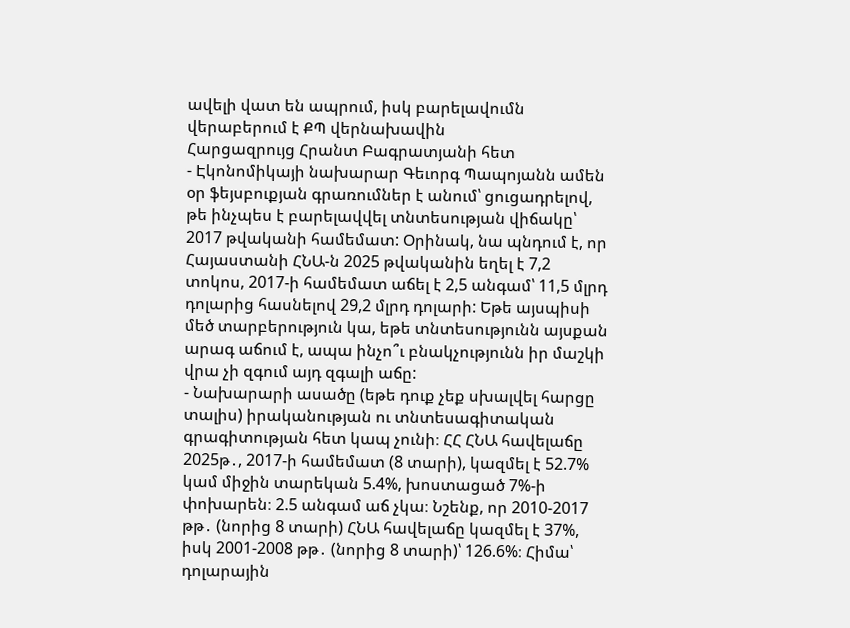ավելի վատ են ապրում, իսկ բարելավումն վերաբերում է ՔՊ վերնախավին
Հարցազրույց Հրանտ Բագրատյանի հետ
- Էկոնոմիկայի նախարար Գեւորգ Պապոյանն ամեն օր ֆեյսբուքյան գրառումներ է անում՝ ցուցադրելով, թե ինչպես է բարելավվել տնտեսության վիճակը՝ 2017 թվականի համեմատ: Օրինակ, նա պնդում է, որ Հայաստանի ՀՆԱ-ն 2025 թվականին եղել է 7,2 տոկոս, 2017-ի համեմատ աճել է 2,5 անգամ՝ 11,5 մլրդ դոլարից հասնելով 29,2 մլրդ դոլարի: Եթե այսպիսի մեծ տարբերություն կա, եթե տնտեսությունն այսքան արագ աճում է, ապա ինչո՞ւ բնակչությունն իր մաշկի վրա չի զգում այդ զգալի աճը:
- Նախարարի ասածը (եթե դուք չեք սխալվել հարցը տալիս) իրականության ու տնտեսագիտական գրագիտության հետ կապ չունի։ ՀՀ ՀՆԱ հավելաճը 2025թ․, 2017-ի համեմատ (8 տարի), կազմել է 52.7% կամ միջին տարեկան 5.4%, խոստացած 7%-ի փոխարեն։ 2.5 անգամ աճ չկա։ Նշենք, որ 2010-2017 թթ․ (նորից 8 տարի) ՀՆԱ հավելաճը կազմել է 37%, իսկ 2001-2008 թթ․ (նորից 8 տարի)՝ 126.6%։ Հիմա՝ դոլարային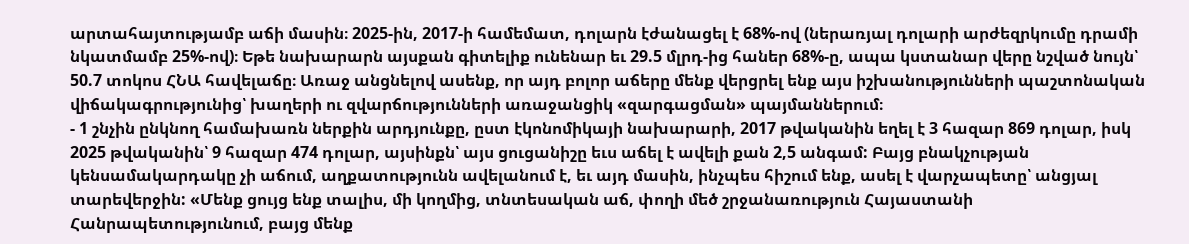արտահայտությամբ աճի մասին։ 2025-ին, 2017-ի համեմատ, դոլարն էժանացել է 68%-ով (ներառյալ դոլարի արժեզրկումը դրամի նկատմամբ 25%-ով)։ Եթե նախարարն այսքան գիտելիք ունենար եւ 29.5 մլրդ-ից հաներ 68%-ը, ապա կստանար վերը նշված նույն՝ 50.7 տոկոս ՀՆԱ հավելաճը։ Առաջ անցնելով ասենք, որ այդ բոլոր աճերը մենք վերցրել ենք այս իշխանությունների պաշտոնական վիճակագրությունից՝ խաղերի ու զվարճությունների առաջանցիկ «զարգացման» պայմաններում։
- 1 շնչին ընկնող համախառն ներքին արդյունքը, ըստ էկոնոմիկայի նախարարի, 2017 թվականին եղել է 3 հազար 869 դոլար, իսկ 2025 թվականին՝ 9 հազար 474 դոլար, այսինքն՝ այս ցուցանիշը եւս աճել է ավելի քան 2,5 անգամ: Բայց բնակչության կենսամակարդակը չի աճում, աղքատությունն ավելանում է, եւ այդ մասին, ինչպես հիշում ենք, ասել է վարչապետը՝ անցյալ տարեվերջին: «Մենք ցույց ենք տալիս, մի կողմից, տնտեսական աճ, փողի մեծ շրջանառություն Հայաստանի Հանրապետությունում, բայց մենք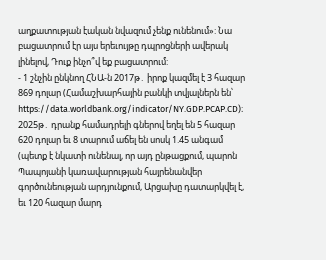աղքատության էական նվազում չենք ունենում»: Նա բացատրում էր այս երեւույթը դպրոցների ավերակ լինելով, Դուք ինչո՞վ եք բացատրում:
- 1 շնչին ընկնող ՀՆԱ-ն 2017թ․ իրոք կազմել է 3 հազար 869 դոլար (Համաշխարհային բանկի տվյալներն են՝ https://data.worldbank.org/indicator/NY.GDP.PCAP.CD)։ 2025թ․ դրանք համադրելի գներով եղել են 5 հազար 620 դոլար եւ 8 տարում աճել են սոսկ 1.45 անգամ (պետք է նկատի ունենալ, որ այդ ընթացքում, պարոն Պապոյանի կառավարության հայրենանվեր գործունեության արդյունքում, Արցախը դատարկվել է, եւ 120 հազար մարդ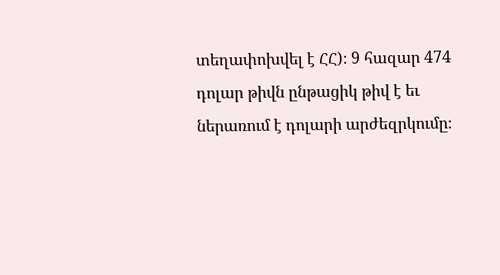տեղափոխվել է ՀՀ)։ 9 հազար 474 դոլար թիվն ընթացիկ թիվ է եւ ներառում է դոլարի արժեզրկումը։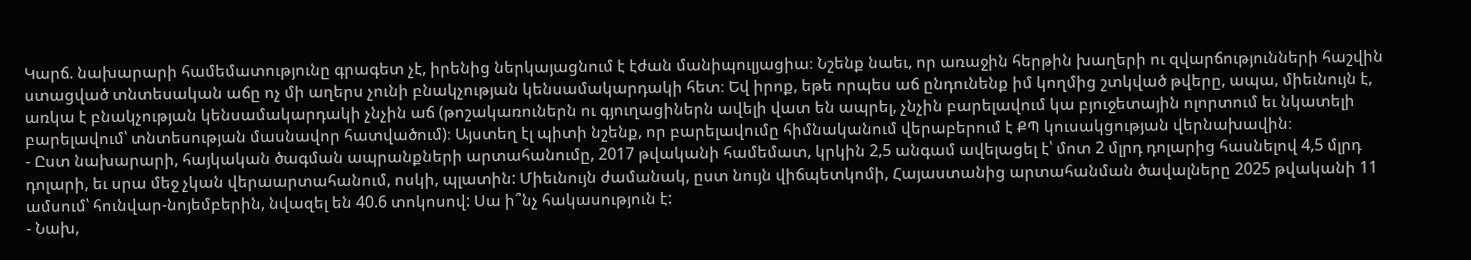Կարճ. նախարարի համեմատությունը գրագետ չէ, իրենից ներկայացնում է էժան մանիպուլյացիա։ Նշենք նաեւ, որ առաջին հերթին խաղերի ու զվարճությունների հաշվին ստացված տնտեսական աճը ոչ մի աղերս չունի բնակչության կենսամակարդակի հետ։ Եվ իրոք, եթե որպես աճ ընդունենք իմ կողմից շտկված թվերը, ապա, միեւնույն է, առկա է բնակչության կենսամակարդակի չնչին աճ (թոշակառուներն ու գյուղացիներն ավելի վատ են ապրել, չնչին բարելավում կա բյուջետային ոլորտում եւ նկատելի բարելավում՝ տնտեսության մասնավոր հատվածում)։ Այստեղ էլ պիտի նշենք, որ բարելավումը հիմնականում վերաբերում է ՔՊ կուսակցության վերնախավին։
- Ըստ նախարարի, հայկական ծագման ապրանքների արտահանումը, 2017 թվականի համեմատ, կրկին 2,5 անգամ ավելացել է՝ մոտ 2 մլրդ դոլարից հասնելով 4,5 մլրդ դոլարի, եւ սրա մեջ չկան վերաարտահանում, ոսկի, պլատին: Միեւնույն ժամանակ, ըստ նույն վիճպետկոմի, Հայաստանից արտահանման ծավալները 2025 թվականի 11 ամսում՝ հունվար-նոյեմբերին, նվազել են 40.6 տոկոսով: Սա ի՞նչ հակասություն է:
- Նախ,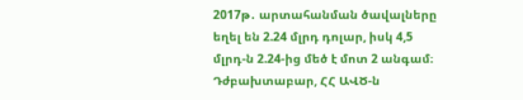2017թ․ արտահանման ծավալները եղել են 2.24 մլրդ դոլար, իսկ 4,5 մլրդ-ն 2.24-ից մեծ է մոտ 2 անգամ։ Դժբախտաբար, ՀՀ ԱՎԾ-ն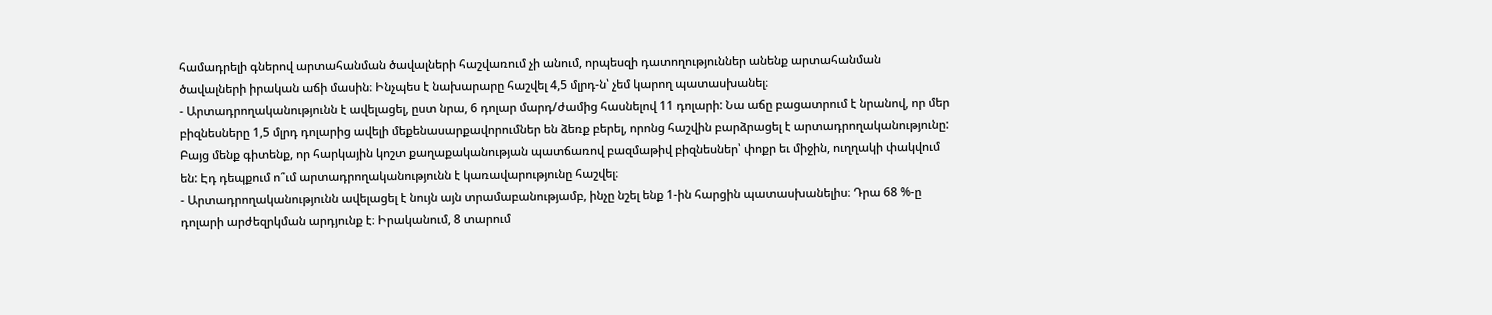համադրելի գներով արտահանման ծավալների հաշվառում չի անում, որպեսզի դատողություններ անենք արտահանման ծավալների իրական աճի մասին։ Ինչպես է նախարարը հաշվել 4,5 մլրդ-ն՝ չեմ կարող պատասխանել։
- Արտադրողականությունն է ավելացել, ըստ նրա, 6 դոլար մարդ/ժամից հասնելով 11 դոլարի: Նա աճը բացատրում է նրանով, որ մեր բիզնեսները 1,5 մլրդ դոլարից ավելի մեքենասարքավորումներ են ձեռք բերել, որոնց հաշվին բարձրացել է արտադրողականությունը: Բայց մենք գիտենք, որ հարկային կոշտ քաղաքականության պատճառով բազմաթիվ բիզնեսներ՝ փոքր եւ միջին, ուղղակի փակվում են: Էդ դեպքում ո՞ւմ արտադրողականությունն է կառավարությունը հաշվել։
- Արտադրողականությունն ավելացել է նույն այն տրամաբանությամբ, ինչը նշել ենք 1-ին հարցին պատասխանելիս։ Դրա 68 %-ը դոլարի արժեզրկման արդյունք է։ Իրականում, 8 տարում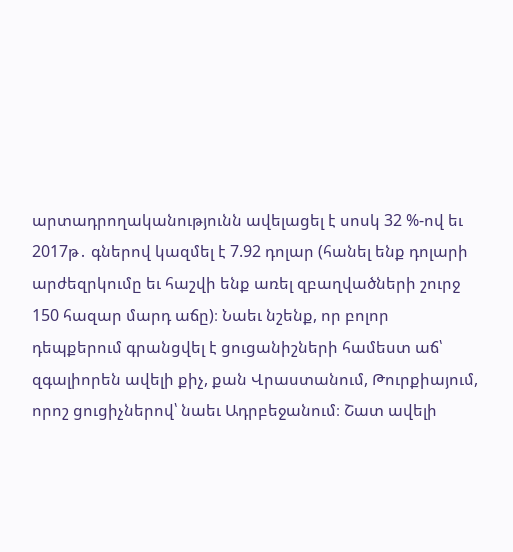արտադրողականությունն ավելացել է սոսկ 32 %-ով եւ 2017թ․ գներով կազմել է 7.92 դոլար (հանել ենք դոլարի արժեզրկումը եւ հաշվի ենք առել զբաղվածների շուրջ 150 հազար մարդ աճը)։ Նաեւ նշենք, որ բոլոր դեպքերում գրանցվել է ցուցանիշների համեստ աճ՝ զգալիորեն ավելի քիչ, քան Վրաստանում, Թուրքիայում, որոշ ցուցիչներով՝ նաեւ Ադրբեջանում։ Շատ ավելի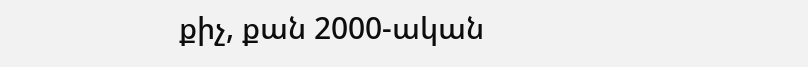քիչ, քան 2000-ական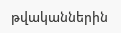թվականներին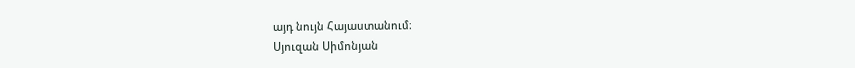այդ նույն Հայաստանում։
Սյուզան Սիմոնյան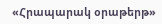«Հրապարակ օրաթերթ»